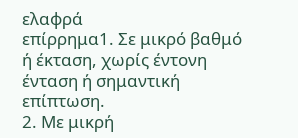ελαφρά
επίρρημα1. Σε μικρό βαθμό ή έκταση, χωρίς έντονη ένταση ή σημαντική επίπτωση.
2. Με μικρή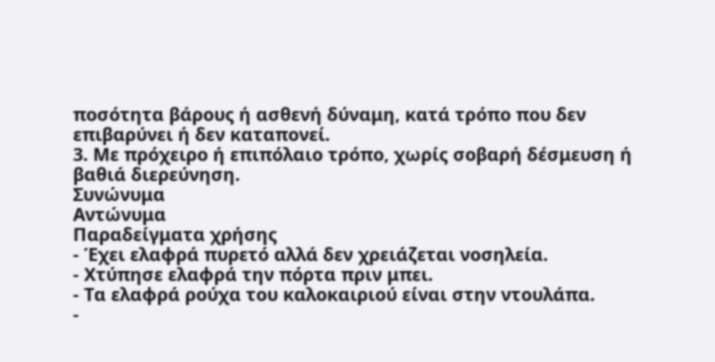ποσότητα βάρους ή ασθενή δύναμη, κατά τρόπο που δεν επιβαρύνει ή δεν καταπονεί.
3. Με πρόχειρο ή επιπόλαιο τρόπο, χωρίς σοβαρή δέσμευση ή βαθιά διερεύνηση.
Συνώνυμα
Αντώνυμα
Παραδείγματα χρήσης
- Έχει ελαφρά πυρετό αλλά δεν χρειάζεται νοσηλεία.
- Χτύπησε ελαφρά την πόρτα πριν μπει.
- Τα ελαφρά ρούχα του καλοκαιριού είναι στην ντουλάπα.
-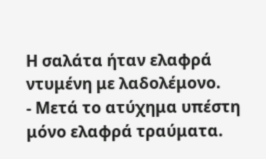Η σαλάτα ήταν ελαφρά ντυμένη με λαδολέμονο.
- Μετά το ατύχημα υπέστη μόνο ελαφρά τραύματα.